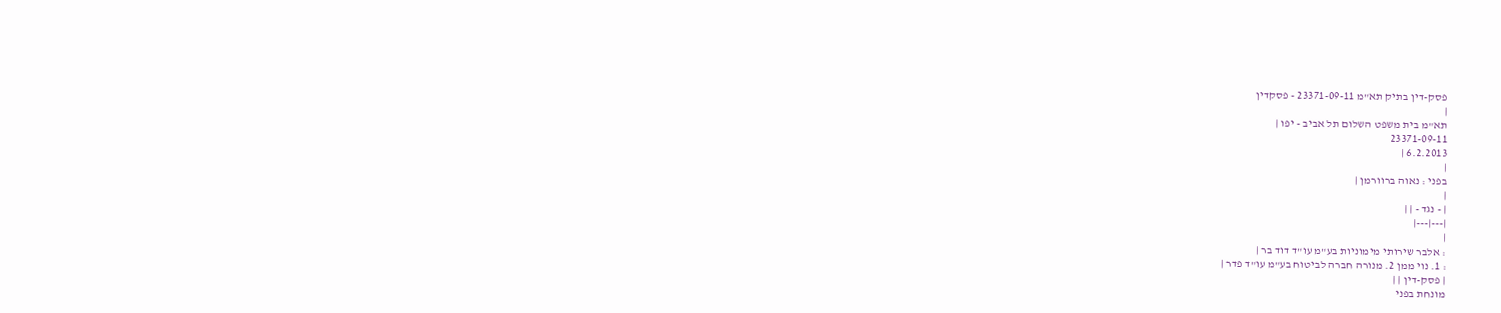פסק-דין בתיק תא"מ 23371-09-11 - פסקדין
|
תא"מ בית משפט השלום תל אביב - יפו |
23371-09-11
6.2.2013 |
|
בפני : נאוה ברוורמן |
|
| - נגד - | |
|---|---|
|
: אלבר שירותי מימוניות בע"מ עו"ד דוד בר |
: 1. נוי ממן 2. מנורה חברה לביטוח בע"מ עו"ד פדר |
| פסק-דין | |
מונחת בפני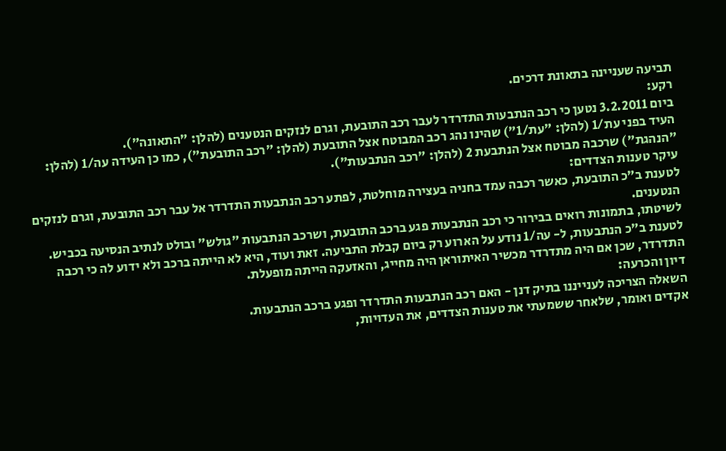תביעה שעניינה בתאונת דרכים.
רקע:
ביום 3.2.2011 נטען כי רכב הנתבעות התדרדר לעבר רכב התובעת, וגרם לנזקים הנטענים (להלן: "התאונה").
העיד בפני עת/1 (להלן: "עת/1") שהינו נהג רכב המבוטח אצל התובעת (להלן: "רכב התובעת"), כמו כן העידה עה/1 (להלן: "הנהגת") שרכבה מבוטח אצל הנתבעת 2 (להלן: "רכב הנתבעות").
עיקר טענות הצדדים:
לטענת ב"כ התובעת, כאשר רכבה עמד בחניה בעצירה מוחלטת, לפתע רכב הנתבעות התדרדר אל עבר רכב התובעת, וגרם לנזקים הנטענים.
לשיטתו, בתמונות רואים בבירור כי רכב הנתבעות פגע ברכב התובעת, ושרכב הנתבעות "גולש" ובולט לנתיב הנסיעה בכביש.
לטענת ב"כ הנתבעות, ל- עה/1 נודע על הארוע רק ביום קבלת התביעה. זאת ועוד, היא לא הייתה ברכב ולא ידוע לה כי רכבה התדרדר, שכן אם היה מתדרדר מכשיר האיתוראן היה מחייג, והאזעקה הייתה מופעלת.
דיון והכרעה:
השאלה הצריכה לענייננו בתיק דנן - האם רכב הנתבעות התדרדר ופגע ברכב הנתבעות.
אקדים ואומר, שלאחר ששמעתי את טענות הצדדים, את העדויות,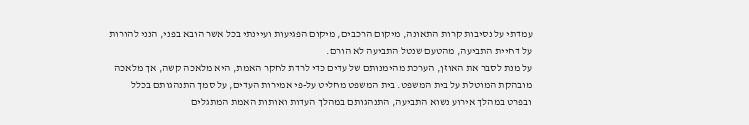עמדתי על נסיבות קרות התאונה, מיקום הרכבים, מיקום הפגיעות ועיינתי בכל אשר הובא בפני, הנני להורות על דחיית התביעה, מהטעם שנטל התביעה לא הורם.
על מנת לסבר את האוזן, הערכת מהימנותם של עדים כדי לרדת לחקר האמת, היא מלאכה קשה, אך מלאכה מובהקת המוטלת על בית המשפט. בית המשפט מחליט על-פי אמירות העדים, על סמך התנהגותם בכלל ובפרט במהלך אירוע נשוא התביעה, התנהגותם במהלך העדות ואותות האמת המתגלים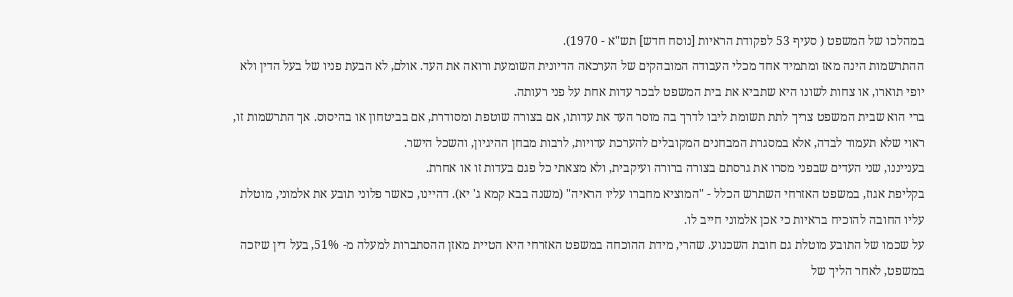במהלכו של המשפט ( סעיף 53 לפקודת הראיות [נוסח חדש] תש"א - 1970).
ההתרשמות הינה מאז ומתמיד אחד מכלי העבודה המובהקים של הערכאה הדיונית השומעת ורואה את העד. אולם, לא הבעת פניו של בעל הדין ולא יופי תוארו, או צחות לשונו היא שתביא את בית המשפט לבכר עדות אחת על פני רעותה.
ברי הוא שבית המשפט צריך לתת תשומת ליבו לדרך בה מוסר העד את עדותו, אם בצורה שוטפת ומסודרת, אם בביטחון או בהיסוס. אך התרשמות זו, ראוי שלא תעמוד לבדה, אלא במסגרת המבחנים המקובלים להערכת עדויות, לרבות מבחן ההיגיון, והשכל הישר.
בענייננו, שני העדים שבפני מסרו את גרסתם בצורה ברורה ועיקבית, ולא מצאתי כל פגם בעדות זו או אחרת.
בקליפת אגוז, במשפט האזרחי השתרש הכלל - "המוציא מחברו עליו הראיה" (משנה בבא קמא ג' יא). דהיינו, כאשר פלוני תובע את אלמוני, מוטלת עליו החובה להוכיח בראיות כי אכן אלמוני חייב לו.
על שכמו של התובע מוטלת גם חובת השכנוע. שהרי, מידת ההוכחה במשפט האזרחי היא הטיית מאזן ההסתברות למעלה מ- 51%, בעל דין שיזכה במשפט, לאחר הליך של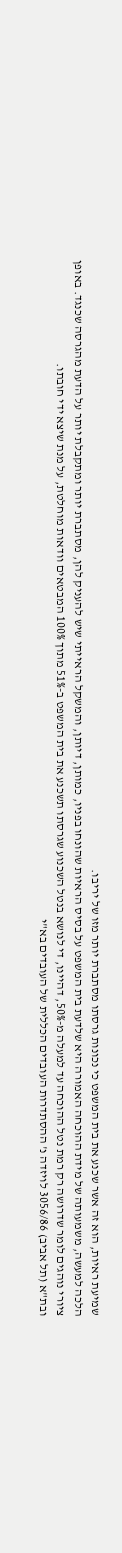שמיעת ראיות, הוא זה אשר שכנע את בית המשפט כי נכונות גרסתו מסתברת יותר מזו של יריבו.
הלכה למעשה, משמעותה של מידת ההוכחה האמורה היא שלדעת בית המשפט על בסיס הראיות שהונחו בפניו, כמותן, דיותן, והמשקל הראייתי שיש להעניק להן, מסתברת יותר ומתקבלת יותר על הדעת מהגרסה שכנגד. באופן ציורי נוהגים לומר שדרושה רק רמת נטל ההוכחה עד למעלה מ-50%, דהיינו, די לנושא בנטל השכנוע שגרסתו תשכנע את בית המשפט ב-51% מתוך 100% המבטאים וודאות מוחלטת, על מנת שיצא ידי חובתו.
ובת"א (תל אביב) 3056/86 לויזדה נ' ההסתדרות העובדים הכללית של העובדים בא"י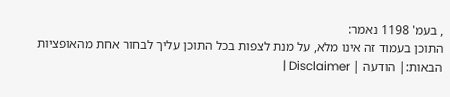, בעמ' 1198 נאמר:
התוכן בעמוד זה אינו מלא, על מנת לצפות בכל התוכן עליך לבחור אחת מהאופציות הבאות:| הודעה | Disclaimer |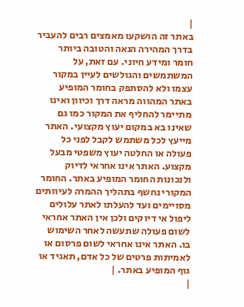|
באתר זה הושקעו מאמצים רבים להעביר בדרך המהירה הנאה והטובה ביותר חומר ומידע חיוני. עם זאת, על המשתמשים והגולשים לעיין במקור עצמו ולא להסתפק בחומר המופיע באתר המהווה מראה דרך וכיוון ואינו מתיימר להחליף את המקור כמו גם שאינו בא במקום יעוץ מקצועי. האתר מייעץ לכל משתמש לקבל לפני כל פעולה או החלטה יעוץ משפטי מבעל מקצוע. האתר אינו אחראי לדיוק ולנכונות החומר המופיע באתר. החומר המקורי נחשף בתהליך ההמרה לעיוותים מסויימים ועד להעלתו לאתר עלולים ליפול אי דיוקים ולכן אין האתר אחראי לשום פעולה שתעשה לאחר השימוש בו. האתר אינו אחראי לשום פרסום או לאמיתות פרטים של כל אדם, תאגיד או גוף המופיע באתר. |
|